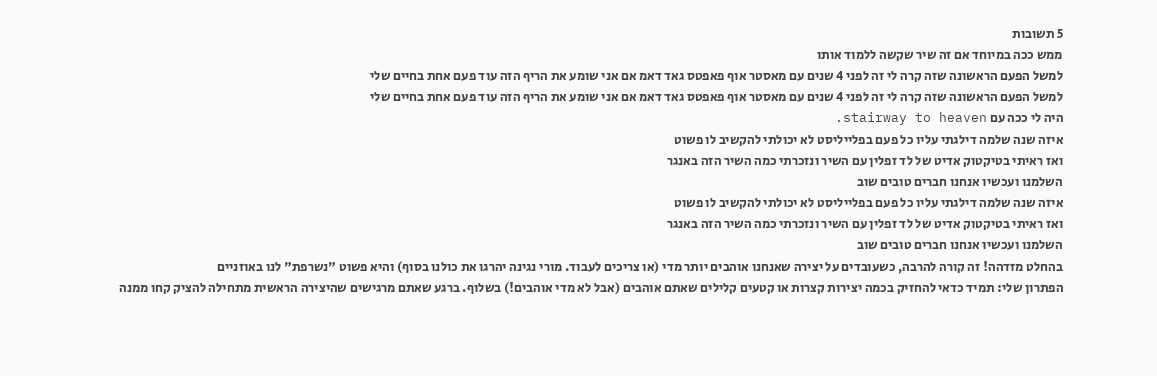5 תשובות
ממש ככה במיוחד אם זה שיר שקשה ללמוד אותו
למשל הפעם הראשונה שזה קרה לי זה לפני 4 שנים עם מאסטר אוף פאפטס גאד דאמ אם אני שומע את הריף הזה עוד פעם אחת בחיים שלי
למשל הפעם הראשונה שזה קרה לי זה לפני 4 שנים עם מאסטר אוף פאפטס גאד דאמ אם אני שומע את הריף הזה עוד פעם אחת בחיים שלי
היה לי ככה עם stairway to heaven.
איזה שנה שלמה דילגתי עליו כל פעם בפלייליסט לא יכולתי להקשיב לו פשוט
ואז ראיתי בטיקטוק אדיט של לד זפלין עם השיר ונזכרתי כמה השיר הזה באנגר
השלמנו ועכשיו אנחנו חברים טובים שוב
איזה שנה שלמה דילגתי עליו כל פעם בפלייליסט לא יכולתי להקשיב לו פשוט
ואז ראיתי בטיקטוק אדיט של לד זפלין עם השיר ונזכרתי כמה השיר הזה באנגר
השלמנו ועכשיו אנחנו חברים טובים שוב
בהחלט מזדהה! זה קורה להרבה, כשעובדים על יצירה שאנחנו אוהבים יותר מדי (או צריכים לעבוד. מורי נגינה יהרגו את כולנו בסוף) והיא פשוט "נשרפת" לנו באוזניים
הפתרון שלי: תמיד כדאי להחזיק בכמה יצירות קצרות או קטעים קלילים שאתם אוהבים (אבל לא מדי אוהבים!) בשלוף. ברגע שאתם מרגישים שהיצירה הראשית מתחילה להציק קחו ממנה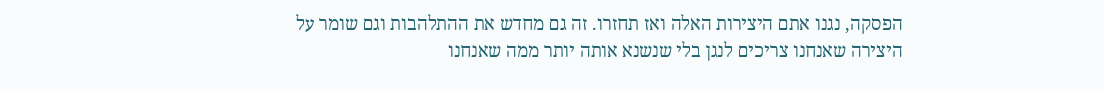הפסקה, נגנו אתם היצירות האלה ואז תחזרו. זה גם מחדש את ההתלהבות וגם שומר על היצירה שאנחנו צריכים לנגן בלי שנשנא אותה יותר ממה שאנחנו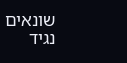שונאים
נגיד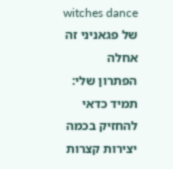witches dance של פגאניני זה אחלה
הפתרון שלי: תמיד כדאי להחזיק בכמה יצירות קצרות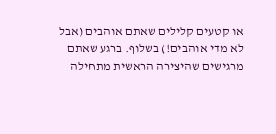או קטעים קלילים שאתם אוהבים (אבל לא מדי אוהבים!) בשלוף. ברגע שאתם מרגישים שהיצירה הראשית מתחילה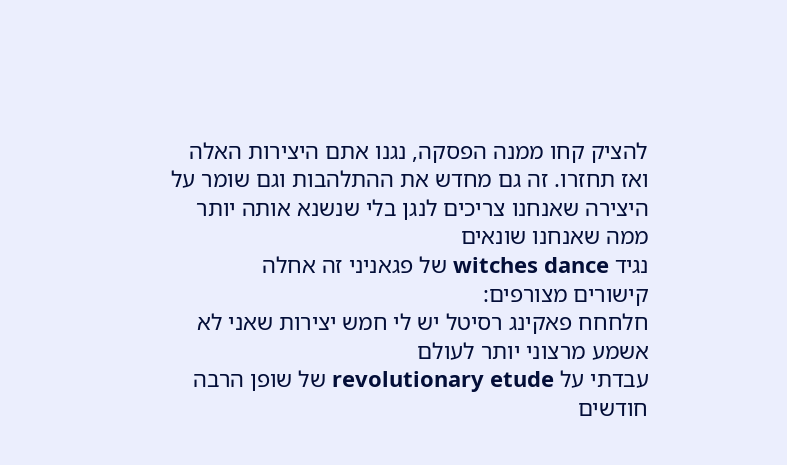להציק קחו ממנה הפסקה, נגנו אתם היצירות האלה ואז תחזרו. זה גם מחדש את ההתלהבות וגם שומר על היצירה שאנחנו צריכים לנגן בלי שנשנא אותה יותר ממה שאנחנו שונאים
נגיד witches dance של פגאניני זה אחלה
קישורים מצורפים:
חלחחח פאקינג רסיטל יש לי חמש יצירות שאני לא אשמע מרצוני יותר לעולם
עבדתי על revolutionary etude של שופן הרבה חודשים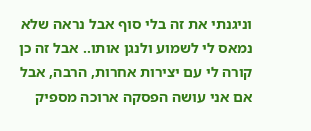וניגנתי את זה בלי סוף אבל נראה שלא נמאס לי לשמוע ולנגן אותו.. אבל זה כן קורה לי עם יצירות אחרות, הרבה, אבל אם אני עושה הפסקה ארוכה מספיק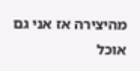מהיצירה אז אני גם אוכל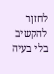לחזןר להקשיב בלי בעיה